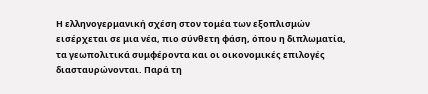Η ελληνογερμανική σχέση στον τομέα των εξοπλισμών εισέρχεται σε μια νέα, πιο σύνθετη φάση, όπου η διπλωματία, τα γεωπολιτικά συμφέροντα και οι οικονομικές επιλογές διασταυρώνονται. Παρά τη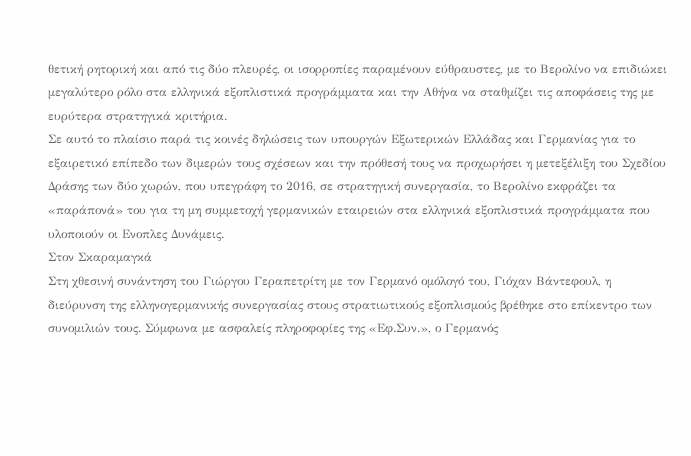θετική ρητορική και από τις δύο πλευρές, οι ισορροπίες παραμένουν εύθραυστες, με το Βερολίνο να επιδιώκει μεγαλύτερο ρόλο στα ελληνικά εξοπλιστικά προγράμματα και την Αθήνα να σταθμίζει τις αποφάσεις της με ευρύτερα στρατηγικά κριτήρια.
Σε αυτό το πλαίσιο παρά τις κοινές δηλώσεις των υπουργών Εξωτερικών Ελλάδας και Γερμανίας για το εξαιρετικό επίπεδο των διμερών τους σχέσεων και την πρόθεσή τους να προχωρήσει η μετεξέλιξη του Σχεδίου Δράσης των δύο χωρών, που υπεγράφη το 2016, σε στρατηγική συνεργασία, το Βερολίνο εκφράζει τα «παράπονά» του για τη μη συμμετοχή γερμανικών εταιρειών στα ελληνικά εξοπλιστικά προγράμματα που υλοποιούν οι Ενοπλες Δυνάμεις.
Στον Σκαραμαγκά
Στη χθεσινή συνάντηση του Γιώργου Γεραπετρίτη με τον Γερμανό ομόλογό του, Γιόχαν Βάντεφουλ, η διεύρυνση της ελληνογερμανικής συνεργασίας στους στρατιωτικούς εξοπλισμούς βρέθηκε στο επίκεντρο των συνομιλιών τους. Σύμφωνα με ασφαλείς πληροφορίες της «Εφ.Συν.», ο Γερμανός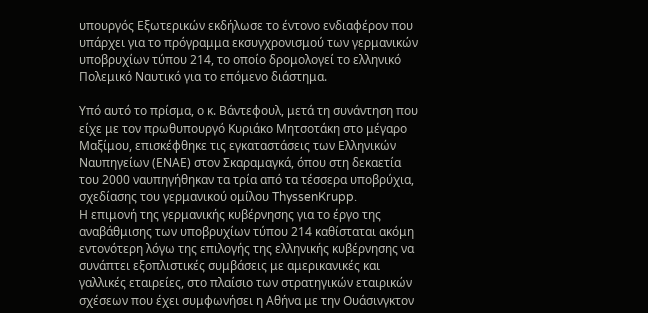υπουργός Εξωτερικών εκδήλωσε το έντονο ενδιαφέρον που υπάρχει για το πρόγραμμα εκσυγχρονισμού των γερμανικών υποβρυχίων τύπου 214, το οποίο δρομολογεί το ελληνικό Πολεμικό Ναυτικό για το επόμενο διάστημα.

Υπό αυτό το πρίσμα, ο κ. Βάντεφουλ, μετά τη συνάντηση που είχε με τον πρωθυπουργό Κυριάκο Μητσοτάκη στο μέγαρο Μαξίμου, επισκέφθηκε τις εγκαταστάσεις των Ελληνικών Ναυπηγείων (ΕΝΑΕ) στον Σκαραμαγκά, όπου στη δεκαετία του 2000 ναυπηγήθηκαν τα τρία από τα τέσσερα υποβρύχια, σχεδίασης του γερμανικού ομίλου ThyssenKrupp.
Η επιμονή της γερμανικής κυβέρνησης για το έργο της αναβάθμισης των υποβρυχίων τύπου 214 καθίσταται ακόμη εντονότερη λόγω της επιλογής της ελληνικής κυβέρνησης να συνάπτει εξοπλιστικές συμβάσεις με αμερικανικές και γαλλικές εταιρείες, στο πλαίσιο των στρατηγικών εταιρικών σχέσεων που έχει συμφωνήσει η Αθήνα με την Ουάσινγκτον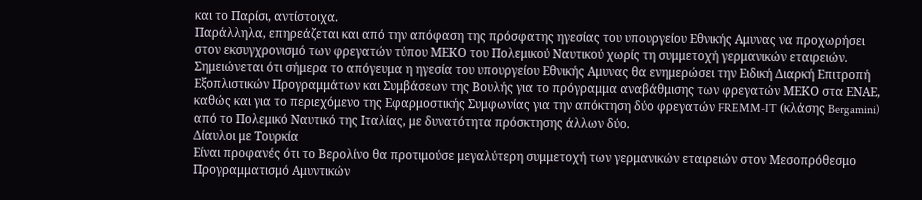και το Παρίσι, αντίστοιχα.
Παράλληλα, επηρεάζεται και από την απόφαση της πρόσφατης ηγεσίας του υπουργείου Εθνικής Αμυνας να προχωρήσει στον εκσυγχρονισμό των φρεγατών τύπου ΜΕΚΟ του Πολεμικού Ναυτικού χωρίς τη συμμετοχή γερμανικών εταιρειών. Σημειώνεται ότι σήμερα το απόγευμα η ηγεσία του υπουργείου Εθνικής Αμυνας θα ενημερώσει την Ειδική Διαρκή Επιτροπή Εξοπλιστικών Προγραμμάτων και Συμβάσεων της Βουλής για το πρόγραμμα αναβάθμισης των φρεγατών ΜΕΚΟ στα ΕΝΑΕ, καθώς και για το περιεχόμενο της Εφαρμοστικής Συμφωνίας για την απόκτηση δύο φρεγατών FREMM-IT (κλάσης Bergamini) από το Πολεμικό Ναυτικό της Ιταλίας, με δυνατότητα πρόσκτησης άλλων δύο.
Δίαυλοι με Τουρκία
Είναι προφανές ότι το Βερολίνο θα προτιμούσε μεγαλύτερη συμμετοχή των γερμανικών εταιρειών στον Μεσοπρόθεσμο Προγραμματισμό Αμυντικών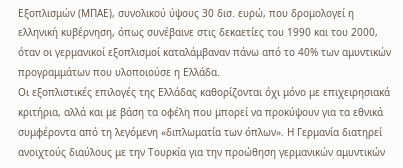Εξοπλισμών (ΜΠΑΕ), συνολικού ύψους 30 δισ. ευρώ, που δρομολογεί η ελληνική κυβέρνηση, όπως συνέβαινε στις δεκαετίες του 1990 και του 2000, όταν οι γερμανικοί εξοπλισμοί καταλάμβαναν πάνω από το 40% των αμυντικών προγραμμάτων που υλοποιούσε η Ελλάδα.
Οι εξοπλιστικές επιλογές της Ελλάδας καθορίζονται όχι μόνο με επιχειρησιακά κριτήρια, αλλά και με βάση τα οφέλη που μπορεί να προκύψουν για τα εθνικά συμφέροντα από τη λεγόμενη «διπλωματία των όπλων». Η Γερμανία διατηρεί ανοιχτούς διαύλους με την Τουρκία για την προώθηση γερμανικών αμυντικών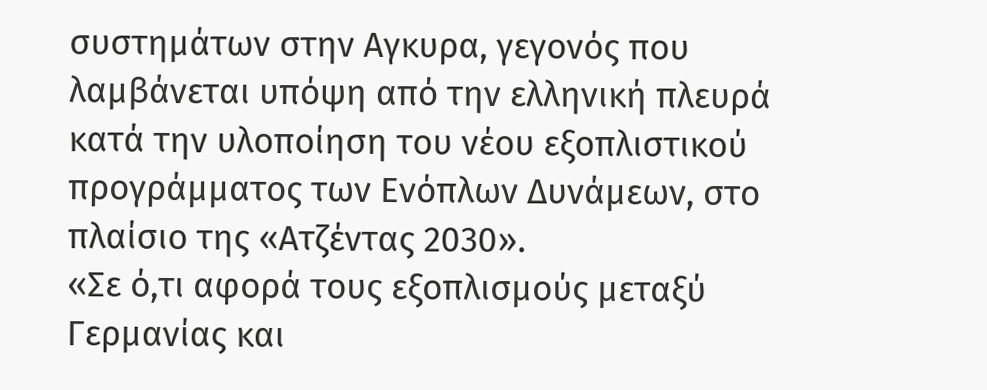συστημάτων στην Αγκυρα, γεγονός που λαμβάνεται υπόψη από την ελληνική πλευρά κατά την υλοποίηση του νέου εξοπλιστικού προγράμματος των Ενόπλων Δυνάμεων, στο πλαίσιο της «Ατζέντας 2030».
«Σε ό,τι αφορά τους εξοπλισμούς μεταξύ Γερμανίας και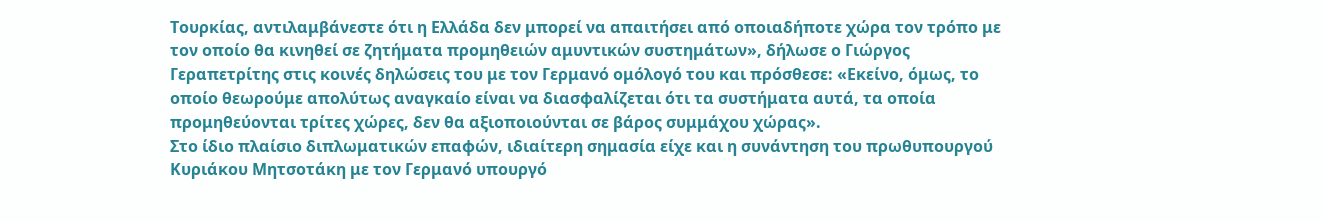Τουρκίας, αντιλαμβάνεστε ότι η Ελλάδα δεν μπορεί να απαιτήσει από οποιαδήποτε χώρα τον τρόπο με τον οποίο θα κινηθεί σε ζητήματα προμηθειών αμυντικών συστημάτων», δήλωσε ο Γιώργος Γεραπετρίτης στις κοινές δηλώσεις του με τον Γερμανό ομόλογό του και πρόσθεσε: «Εκείνο, όμως, το οποίο θεωρούμε απολύτως αναγκαίο είναι να διασφαλίζεται ότι τα συστήματα αυτά, τα οποία προμηθεύονται τρίτες χώρες, δεν θα αξιοποιούνται σε βάρος συμμάχου χώρας».
Στο ίδιο πλαίσιο διπλωματικών επαφών, ιδιαίτερη σημασία είχε και η συνάντηση του πρωθυπουργού Κυριάκου Μητσοτάκη με τον Γερμανό υπουργό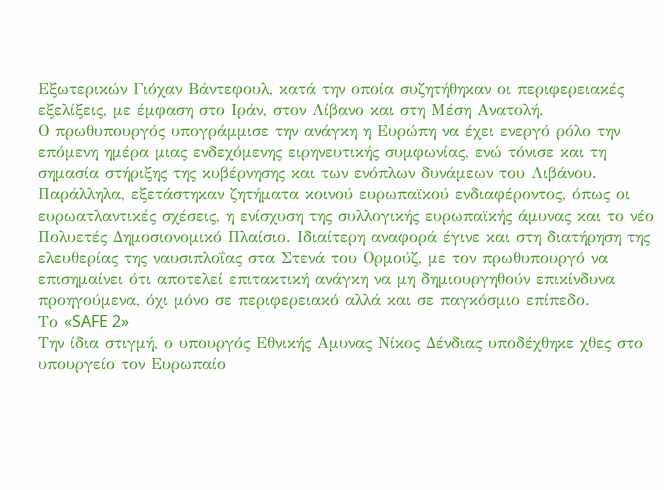Εξωτερικών Γιόχαν Βάντεφουλ, κατά την οποία συζητήθηκαν οι περιφερειακές εξελίξεις, με έμφαση στο Ιράν, στον Λίβανο και στη Μέση Ανατολή.
Ο πρωθυπουργός υπογράμμισε την ανάγκη η Ευρώπη να έχει ενεργό ρόλο την επόμενη ημέρα μιας ενδεχόμενης ειρηνευτικής συμφωνίας, ενώ τόνισε και τη σημασία στήριξης της κυβέρνησης και των ενόπλων δυνάμεων του Λιβάνου.
Παράλληλα, εξετάστηκαν ζητήματα κοινού ευρωπαϊκού ενδιαφέροντος, όπως οι ευρωατλαντικές σχέσεις, η ενίσχυση της συλλογικής ευρωπαϊκής άμυνας και το νέο Πολυετές Δημοσιονομικό Πλαίσιο. Ιδιαίτερη αναφορά έγινε και στη διατήρηση της ελευθερίας της ναυσιπλοΐας στα Στενά του Ορμούζ, με τον πρωθυπουργό να επισημαίνει ότι αποτελεί επιτακτική ανάγκη να μη δημιουργηθούν επικίνδυνα προηγούμενα, όχι μόνο σε περιφερειακό αλλά και σε παγκόσμιο επίπεδο.
Το «SAFE 2»
Την ίδια στιγμή, ο υπουργός Εθνικής Αμυνας Νίκος Δένδιας υποδέχθηκε χθες στο υπουργείο τον Ευρωπαίο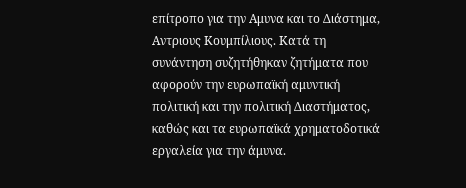επίτροπο για την Αμυνα και το Διάστημα, Αντριους Κουμπίλιους. Κατά τη συνάντηση συζητήθηκαν ζητήματα που αφορούν την ευρωπαϊκή αμυντική πολιτική και την πολιτική Διαστήματος, καθώς και τα ευρωπαϊκά χρηματοδοτικά εργαλεία για την άμυνα.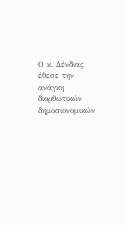Ο κ. Δένδιας έθεσε την ανάγκη διορθωτικών δημοσιονομικών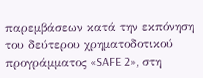παρεμβάσεων κατά την εκπόνηση του δεύτερου χρηματοδοτικού προγράμματος «SAFE 2», στη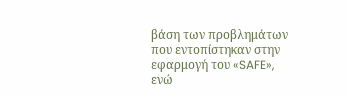βάση των προβλημάτων που εντοπίστηκαν στην εφαρμογή του «SAFE», ενώ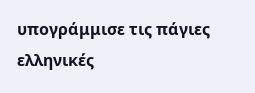υπογράμμισε τις πάγιες ελληνικές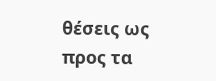θέσεις ως προς τα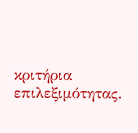κριτήρια επιλεξιμότητας.